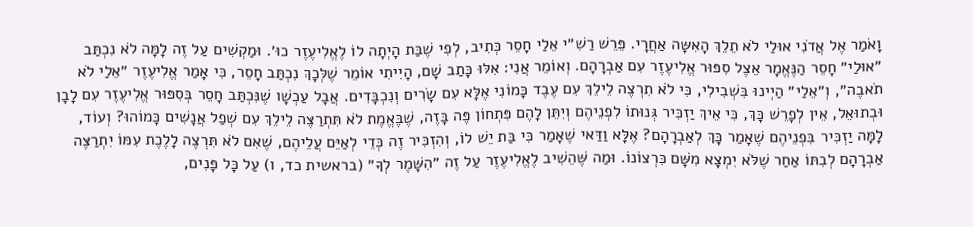וָאֹמַר אֶל אֲדֹנִי אוּלַי לֹא תֵלֵךְ הָאִשָּה אַחֲרָי. פֵּרֵשׁ רַשִׁ״י אֵלַי חָסֵר כְּתִיב, לְפִי שֶׁבַּת הָיְתָה לוֹ לֶאֱלִיעֶזֶר כוּ׳. וּמַקְשִׁים עַל זֶה לָמָּה לֹא נִכְתַּב ״אוּלַי״ חָסֵר הַנֶּאֱמָר אֵצֶל סִפּוּר אֱלִיעֶזֶר עִם אַבְרָהָם. וְאוֹמֵר אֲנִי: אִלּוּ כָּתַב שָׁם, הָיִיתִי אוֹמֵר שֶׁלְּכָךְ נִכְתַּב חָסֵר, כִּי אָמַר אֱלִיעֶזֶר ״אֵלַי לֹא תֹאבֶה״, וְ״אֵלַי״ הַיְינוּ בִּשְׁבִילִי, כִּי לֹא תִרְצֶה לֵילֵךְ עִם עֶבֶד כָּמוֹנִי אֶלָּא עִם שָׂרִים וְנִכְבָּדִים. אֲבָל עַכְשָׁו שֶׁנִּכְתַּב חָסֵר בְּסִפּוּר אֱלִיעֶזֶר עִם לָבָן וּבְתוּאֵל, אֵין לְפָרֵשׁ כָּךְ, כִּי אֵיךְ יַזְכִּיר גְּנוּתוֹ לִפְנֵיהֶם וְיִתֵּן לָהֶם פִּתְחוֹן פֶּה בָּזֶה, שֶׁבֶּאֱמֶת לֹא תִּתְרַצֶּה לֵילֵךְ עִם שְׁפַל אֲנָשִׁים כָּמוֹהוּ? וְעוֹד, לָמָּה יַזְכִּיר בִּפְנֵיהֶם שֶׁאָמַר כָּךְ לְאַבְרָהָם? אֶלָּא וַדַּאי שֶׁאָמַר כִּי בַּת יֵשׁ לוֹ, וְהִזְכִּיר זֶה כְּדֵי לְאַיֵּם עֲלֵיהֶם, שֶׁאִם לֹא תִּרְצֶה לָלֶכֶת עִמּוֹ יִתְרַצֶּה אַבְרָהָם לְבִתּוֹ אַחַר שֶׁלֹּא יִמְצָא מִשָּׁם כִּרְצוֹנוֹ. וּמַה שֶּׁהֵשִׁיב לֶאֱלִיעֶזֶר עַל זֶה ״הִשָּׁמֶר לְךָ״ (בראשית כד, ו) עַל כָּל פָּנִים,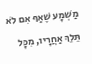מַשְׁמָע שֶׁאַף אִם לֹא תֵּלֵךְ אַחֲרָיו, מִכָּל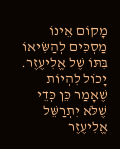מָקוֹם אֵינוֹ מַסְכִּים לְהַשִּׂיאוֹ בִּתּוֹ שֶׁל אֱלִיעֶזֶר. יָכוֹל לִהְיוֹת שֶׁאָמַר כֵּן כְּדֵי שֶׁלֹּא יִתְרַשֵּׁל אֱלִיעֶזֶר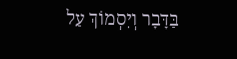בַּדָּבָר וְיִסְמוֹךְ עַל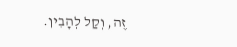זֶה, וְקַל לְהָבִין.